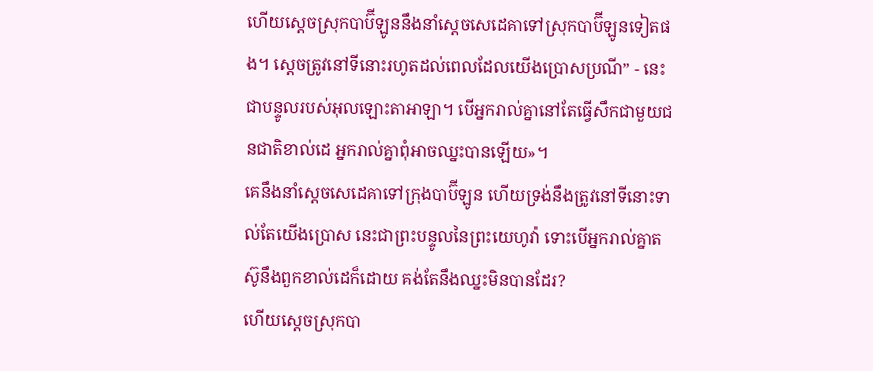ហើយស្ដេចស្រុកបាប៊ីឡូននឹងនាំស្ដេចសេដេគាទៅស្រុកបាប៊ីឡូនទៀតផង។ ស្ដេចត្រូវនៅទីនោះរហូតដល់ពេលដែលយើងប្រោសប្រណី” - នេះជាបន្ទូលរបស់អុលឡោះតាអាឡា។ បើអ្នករាល់គ្នានៅតែធ្វើសឹកជាមួយជនជាតិខាល់ដេ អ្នករាល់គ្នាពុំអាចឈ្នះបានឡើយ»។
គេនឹងនាំស្ដេចសេដេគាទៅក្រុងបាប៊ីឡូន ហើយទ្រង់នឹងត្រូវនៅទីនោះទាល់តែយើងប្រោស នេះជាព្រះបន្ទូលនៃព្រះយេហូវ៉ា ទោះបើអ្នករាល់គ្នាតស៊ូនឹងពួកខាល់ដេក៏ដោយ គង់តែនឹងឈ្នះមិនបានដែរ?
ហើយស្ដេចស្រុកបា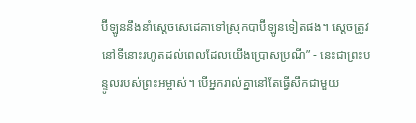ប៊ីឡូននឹងនាំស្ដេចសេដេគាទៅស្រុកបាប៊ីឡូនទៀតផង។ ស្ដេចត្រូវនៅទីនោះរហូតដល់ពេលដែលយើងប្រោសប្រណី” - នេះជាព្រះបន្ទូលរបស់ព្រះអម្ចាស់។ បើអ្នករាល់គ្នានៅតែធ្វើសឹកជាមួយ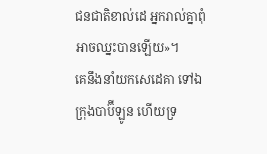ជនជាតិខាល់ដេ អ្នករាល់គ្នាពុំអាចឈ្នះបានឡើយ»។
គេនឹងនាំយកសេដេគា ទៅឯក្រុងបាប៊ីឡូន ហើយទ្រ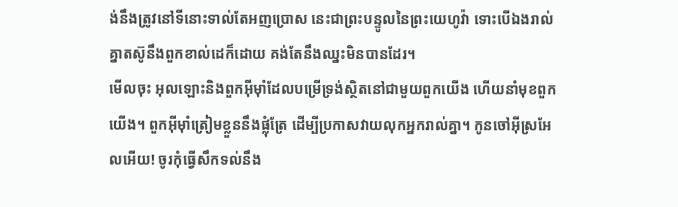ង់នឹងត្រូវនៅទីនោះទាល់តែអញប្រោស នេះជាព្រះបន្ទូលនៃព្រះយេហូវ៉ា ទោះបើឯងរាល់គ្នាតស៊ូនឹងពួកខាល់ដេក៏ដោយ គង់តែនឹងឈ្នះមិនបានដែរ។
មើលចុះ អុលឡោះនិងពួកអ៊ីមុាំដែលបម្រើទ្រង់ស្ថិតនៅជាមួយពួកយើង ហើយនាំមុខពួកយើង។ ពួកអ៊ីមុាំត្រៀមខ្លួននឹងផ្លុំត្រែ ដើម្បីប្រកាសវាយលុកអ្នករាល់គ្នា។ កូនចៅអ៊ីស្រអែលអើយ! ចូរកុំធ្វើសឹកទល់នឹង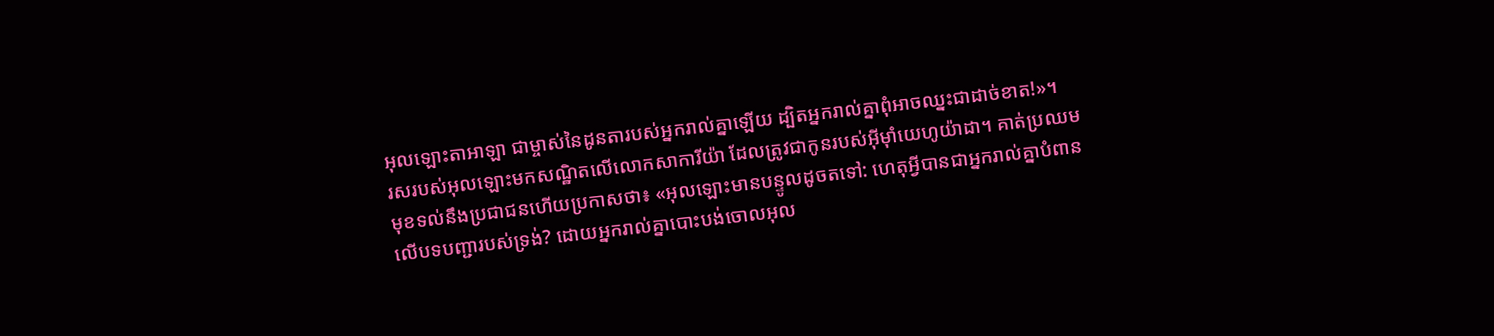អុលឡោះតាអាឡា ជាម្ចាស់នៃដូនតារបស់អ្នករាល់គ្នាឡើយ ដ្បិតអ្នករាល់គ្នាពុំអាចឈ្នះជាដាច់ខាត!»។
រសរបស់អុលឡោះមកសណ្ឋិតលើលោកសាការីយ៉ា ដែលត្រូវជាកូនរបស់អ៊ីមុាំយេហូយ៉ាដា។ គាត់ប្រឈមមុខទល់នឹងប្រជាជនហើយប្រកាសថា៖ «អុលឡោះមានបន្ទូលដូចតទៅ: ហេតុអ្វីបានជាអ្នករាល់គ្នាបំពានលើបទបញ្ជារបស់ទ្រង់? ដោយអ្នករាល់គ្នាបោះបង់ចោលអុល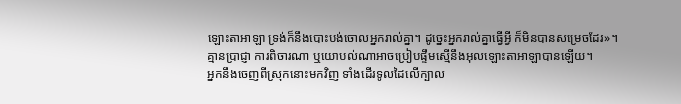ឡោះតាអាឡា ទ្រង់ក៏នឹងបោះបង់ចោលអ្នករាល់គ្នា។ ដូច្នេះអ្នករាល់គ្នាធ្វើអ្វី ក៏មិនបានសម្រេចដែរ»។
គ្មានប្រាជ្ញា ការពិចារណា ឬយោបល់ណាអាចប្រៀបផ្ទឹមស្មើនឹងអុលឡោះតាអាឡាបានឡើយ។
អ្នកនឹងចេញពីស្រុកនោះមកវិញ ទាំងដើរទូលដៃលើក្បាល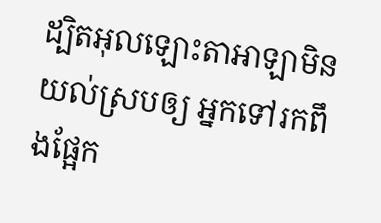ដ្បិតអុលឡោះតាអាឡាមិនយល់ស្របឲ្យ អ្នកទៅរកពឹងផ្អែក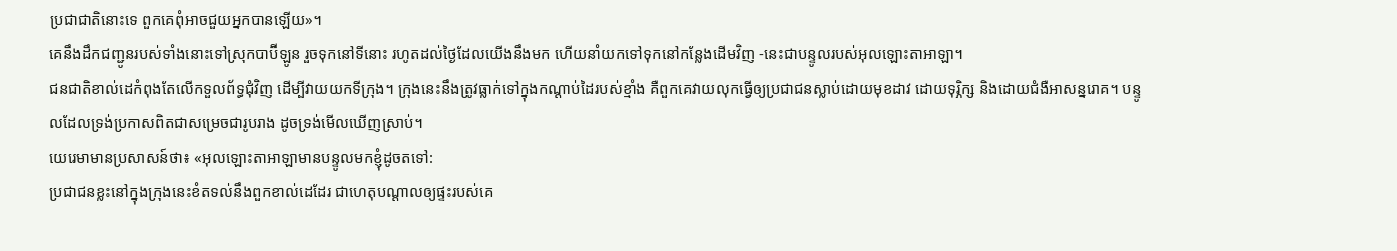ប្រជាជាតិនោះទេ ពួកគេពុំអាចជួយអ្នកបានឡើយ»។
គេនឹងដឹកជញ្ជូនរបស់ទាំងនោះទៅស្រុកបាប៊ីឡូន រួចទុកនៅទីនោះ រហូតដល់ថ្ងៃដែលយើងនឹងមក ហើយនាំយកទៅទុកនៅកន្លែងដើមវិញ -នេះជាបន្ទូលរបស់អុលឡោះតាអាឡា។
ជនជាតិខាល់ដេកំពុងតែលើកទួលព័ទ្ធជុំវិញ ដើម្បីវាយយកទីក្រុង។ ក្រុងនេះនឹងត្រូវធ្លាក់ទៅក្នុងកណ្ដាប់ដៃរបស់ខ្មាំង គឺពួកគេវាយលុកធ្វើឲ្យប្រជាជនស្លាប់ដោយមុខដាវ ដោយទុរ្ភិក្ស និងដោយជំងឺអាសន្នរោគ។ បន្ទូលដែលទ្រង់ប្រកាសពិតជាសម្រេចជារូបរាង ដូចទ្រង់មើលឃើញស្រាប់។
យេរេមាមានប្រសាសន៍ថា៖ «អុលឡោះតាអាឡាមានបន្ទូលមកខ្ញុំដូចតទៅ:
ប្រជាជនខ្លះនៅក្នុងក្រុងនេះខំតទល់នឹងពួកខាល់ដេដែរ ជាហេតុបណ្ដាលឲ្យផ្ទះរបស់គេ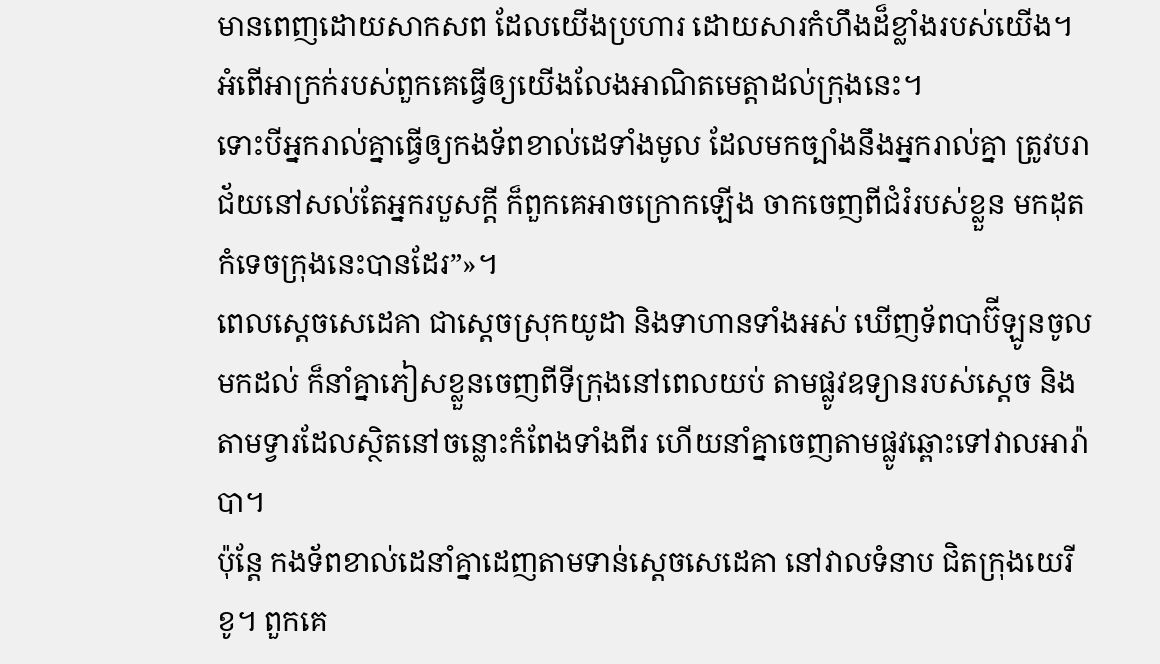មានពេញដោយសាកសព ដែលយើងប្រហារ ដោយសារកំហឹងដ៏ខ្លាំងរបស់យើង។ អំពើអាក្រក់របស់ពួកគេធ្វើឲ្យយើងលែងអាណិតមេត្តាដល់ក្រុងនេះ។
ទោះបីអ្នករាល់គ្នាធ្វើឲ្យកងទ័ពខាល់ដេទាំងមូល ដែលមកច្បាំងនឹងអ្នករាល់គ្នា ត្រូវបរាជ័យនៅសល់តែអ្នករបួសក្ដី ក៏ពួកគេអាចក្រោកឡើង ចាកចេញពីជំរំរបស់ខ្លួន មកដុតកំទេចក្រុងនេះបានដែរ”»។
ពេលស្តេចសេដេគា ជាស្ដេចស្រុកយូដា និងទាហានទាំងអស់ ឃើញទ័ពបាប៊ីឡូនចូលមកដល់ ក៏នាំគ្នាភៀសខ្លួនចេញពីទីក្រុងនៅពេលយប់ តាមផ្លូវឧទ្យានរបស់ស្ដេច និងតាមទ្វារដែលស្ថិតនៅចន្លោះកំពែងទាំងពីរ ហើយនាំគ្នាចេញតាមផ្លូវឆ្ពោះទៅវាលអារ៉ាបា។
ប៉ុន្តែ កងទ័ពខាល់ដេនាំគ្នាដេញតាមទាន់ស្តេចសេដេគា នៅវាលទំនាប ជិតក្រុងយេរីខូ។ ពួកគេ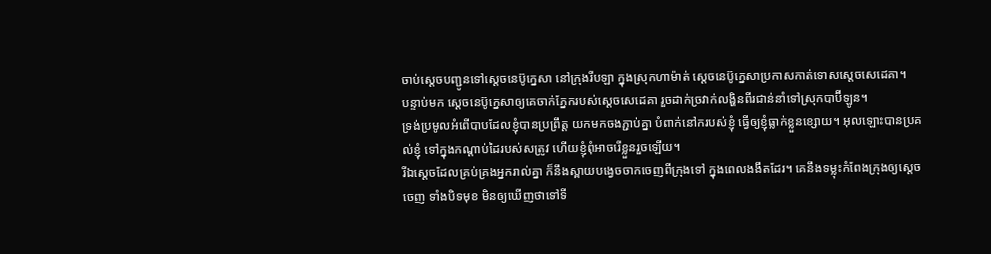ចាប់ស្ដេចបញ្ជូនទៅស្តេចនេប៊ូក្នេសា នៅក្រុងរីបឡា ក្នុងស្រុកហាម៉ាត់ ស្តេចនេប៊ូក្នេសាប្រកាសកាត់ទោសស្តេចសេដេគា។
បន្ទាប់មក ស្ដេចនេប៊ូក្នេសាឲ្យគេចាក់ភ្នែករបស់ស្តេចសេដេគា រួចដាក់ច្រវាក់លង្ហិនពីរជាន់នាំទៅស្រុកបាប៊ីឡូន។
ទ្រង់ប្រមូលអំពើបាបដែលខ្ញុំបានប្រព្រឹត្ត យកមកចងភ្ជាប់គ្នា បំពាក់នៅករបស់ខ្ញុំ ធ្វើឲ្យខ្ញុំធ្លាក់ខ្លួនខ្សោយ។ អុលឡោះបានប្រគល់ខ្ញុំ ទៅក្នុងកណ្ដាប់ដៃរបស់សត្រូវ ហើយខ្ញុំពុំអាចរើខ្លួនរួចឡើយ។
រីឯស្ដេចដែលគ្រប់គ្រងអ្នករាល់គ្នា ក៏នឹងស្ពាយបង្វេចចាកចេញពីក្រុងទៅ ក្នុងពេលងងឹតដែរ។ គេនឹងទម្លុះកំពែងក្រុងឲ្យស្ដេចចេញ ទាំងបិទមុខ មិនឲ្យឃើញថាទៅទី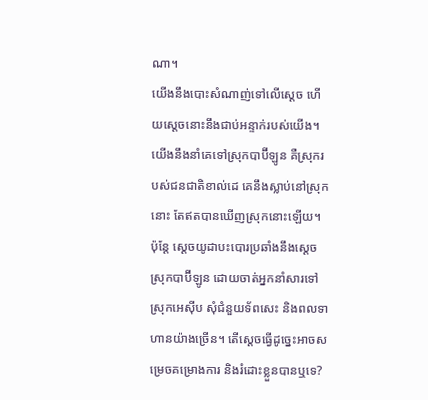ណា។
យើងនឹងបោះសំណាញ់ទៅលើស្ដេច ហើយស្ដេចនោះនឹងជាប់អន្ទាក់របស់យើង។ យើងនឹងនាំគេទៅស្រុកបាប៊ីឡូន គឺស្រុករបស់ជនជាតិខាល់ដេ គេនឹងស្លាប់នៅស្រុកនោះ តែឥតបានឃើញស្រុកនោះឡើយ។
ប៉ុន្តែ ស្ដេចយូដាបះបោរប្រឆាំងនឹងស្ដេចស្រុកបាប៊ីឡូន ដោយចាត់អ្នកនាំសារទៅស្រុកអេស៊ីប សុំជំនួយទ័ពសេះ និងពលទាហានយ៉ាងច្រើន។ តើស្ដេចធ្វើដូច្នេះអាចសម្រេចគម្រោងការ និងរំដោះខ្លួនបានឬទេ?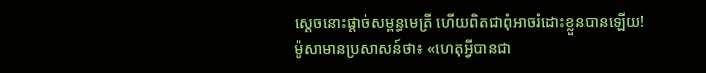ស្ដេចនោះផ្ដាច់សម្ពន្ធមេត្រី ហើយពិតជាពុំអាចរំដោះខ្លួនបានឡើយ!
ម៉ូសាមានប្រសាសន៍ថា៖ «ហេតុអ្វីបានជា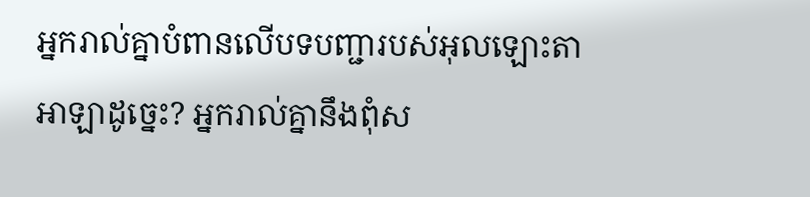អ្នករាល់គ្នាបំពានលើបទបញ្ជារបស់អុលឡោះតាអាឡាដូច្នេះ? អ្នករាល់គ្នានឹងពុំស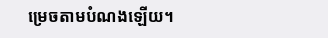ម្រេចតាមបំណងឡើយ។